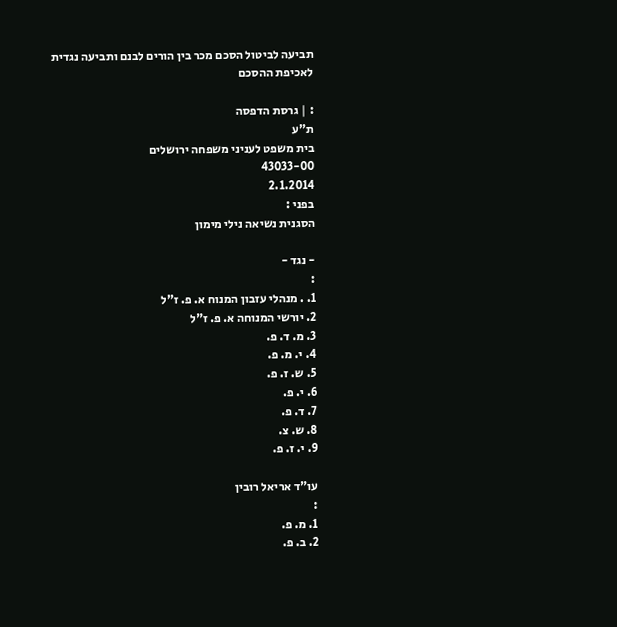תביעה לביטול הסכם מכר בין הורים לבנם ותביעה נגדית לאכיפת ההסכם

: | גרסת הדפסה
ת"ע
בית משפט לעניני משפחה ירושלים
43033-00
2.1.2014
בפני :
הסגנית נשיאה נילי מימון

- נגד -
:
1. . מנהלי עזבון המנוח א. פ. ז"ל
2. יורשי המנוחה א. פ. ז"ל
3. מ. ד. פ.
4. י. מ. פ.
5. ש. ז. פ.
6. י. פ.
7. ד. פ.
8. ש. צ.
9. י. ז. פ.

עו"ד אריאל רובין
:
1. מ. פ.
2. ב. פ.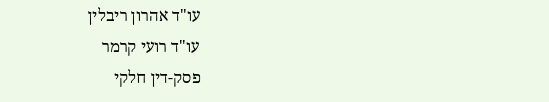עו"ד אהרון ריבלין
עו"ד רועי קרמר
פסק-דין חלקי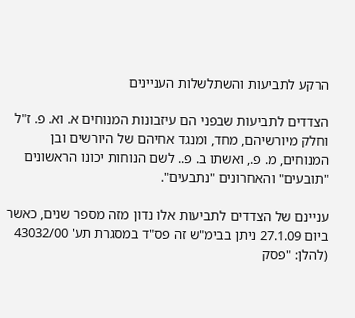הרקע לתביעות והשתלשלות העניינים

הצדדים לתביעות שבפני הם עיזבונות המנוחים א. וא. פ. ז"ל וחלק מיורשיהם, מחד, ומנגד אחיהם של היורשים ובן המנוחים, מ. פ., ואשתו ב. פ.. לשם הנוחות יכונו הראשונים "תובעים" והאחרונים "נתבעים".

עניינם של הצדדים לתביעות אלו נדון מזה מספר שנים, כאשר ביום 27.1.09 ניתן בבימ"ש זה פס"ד במסגרת תע' 43032/00 (להלן: "פסק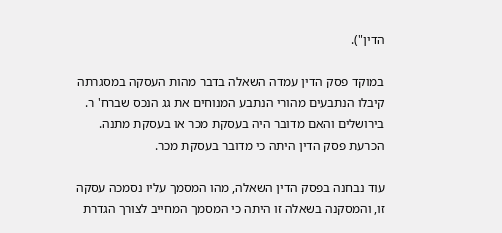הדין").

במוקד פסק הדין עמדה השאלה בדבר מהות העסקה במסגרתה קיבלו הנתבעים מהורי הנתבע המנוחים את גג הנכס שברח' ר. בירושלים והאם מדובר היה בעסקת מכר או בעסקת מתנה. הכרעת פסק הדין היתה כי מדובר בעסקת מכר.

עוד נבחנה בפסק הדין השאלה, מהו המסמך עליו נסמכה עסקה זו, והמסקנה בשאלה זו היתה כי המסמך המחייב לצורך הגדרת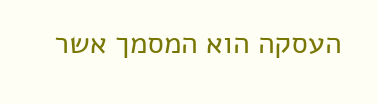העסקה הוא המסמך אשר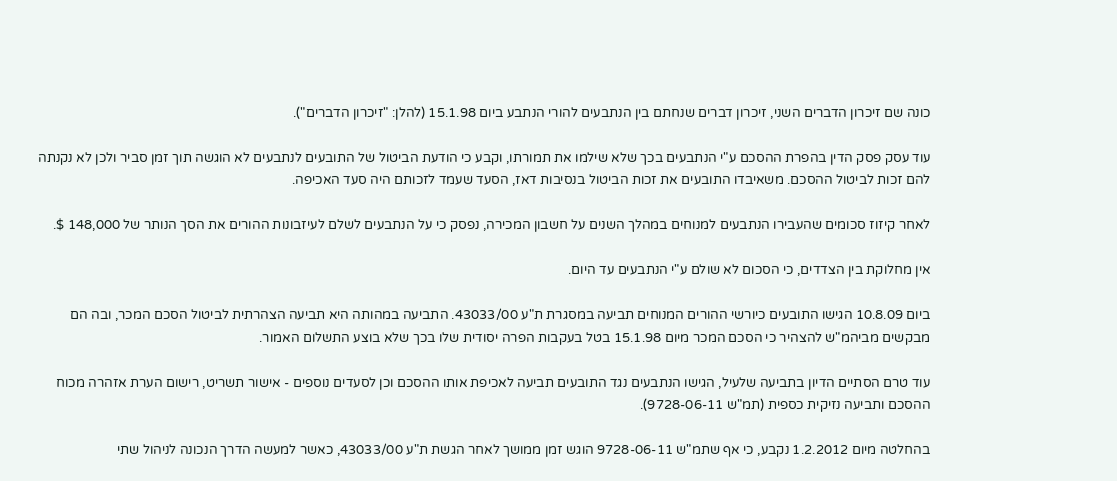כונה שם זיכרון הדברים השני, זיכרון דברים שנחתם בין הנתבעים להורי הנתבע ביום 15.1.98 (להלן: "זיכרון הדברים").

עוד עסק פסק הדין בהפרת ההסכם ע"י הנתבעים בכך שלא שילמו את תמורתו, וקבע כי הודעת הביטול של התובעים לנתבעים לא הוגשה תוך זמן סביר ולכן לא נקנתה להם זכות לביטול ההסכם. משאיבדו התובעים את זכות הביטול בנסיבות דאז, הסעד שעמד לזכותם היה סעד האכיפה.

לאחר קיזוז סכומים שהעבירו הנתבעים למנוחים במהלך השנים על חשבון המכירה, נפסק כי על הנתבעים לשלם לעיזבונות ההורים את הסך הנותר של 148,000 $.

אין מחלוקת בין הצדדים, כי הסכום לא שולם ע"י הנתבעים עד היום.

ביום 10.8.09 הגישו התובעים כיורשי ההורים המנוחים תביעה במסגרת ת"ע 43033/00. התביעה במהותה היא תביעה הצהרתית לביטול הסכם המכר, ובה הם מבקשים מביהמ"ש להצהיר כי הסכם המכר מיום 15.1.98 בטל בעקבות הפרה יסודית שלו בכך שלא בוצע התשלום האמור.

עוד טרם הסתיים הדיון בתביעה שלעיל, הגישו הנתבעים נגד התובעים תביעה לאכיפת אותו ההסכם וכן לסעדים נוספים - אישור תשריט, רישום הערת אזהרה מכוח ההסכם ותביעה נזיקית כספית (תמ"ש 9728-06-11).

בהחלטה מיום 1.2.2012 נקבע, כי אף שתמ"ש 9728-06-11 הוגש זמן ממושך לאחר הגשת ת"ע 43033/00, כאשר למעשה הדרך הנכונה לניהול שתי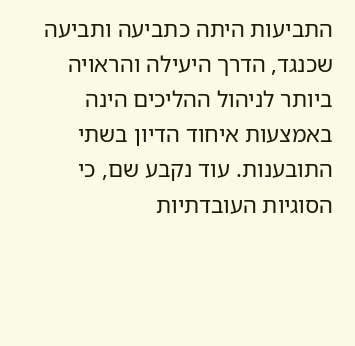התביעות היתה כתביעה ותביעה שכנגד, הדרך היעילה והראויה ביותר לניהול ההליכים הינה באמצעות איחוד הדיון בשתי התובענות. עוד נקבע שם, כי הסוגיות העובדתיות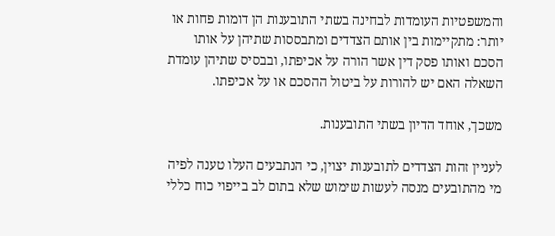והמשפטיות העומדות לבחינה בשתי התובענות הן דומות פחות או יותר: מתקיימות בין אותם הצדדים ומתבססות שתיהן על אותו הסכם ואותו פסק דין אשר הורה על אכיפתו, ובבסיס שתיהן עומדת השאלה האם יש להורות על ביטול ההסכם או על אכיפתו.

משכך, אוחד הדיון בשתי התובענות.

לעניין זהות הצדדים לתובענות יצוין, כי הנתבעים העלו טענה לפיה מי מהתובעים מנסה לעשות שימוש שלא בתום לב בייפוי כוח כללי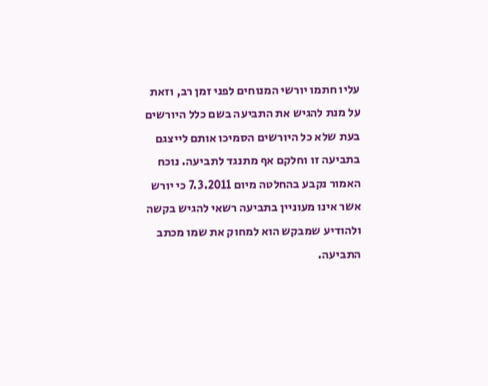עליו חתמו יורשי המנוחים לפני זמן רב, וזאת על מנת להגיש את התביעה בשם כלל היורשים בעת שלא כל היורשים הסמיכו אותם לייצגם בתביעה זו וחלקם אף מתנגד לתביעה. נוכח האמור נקבע בהחלטה מיום 7.3.2011 כי יורש אשר אינו מעוניין בתביעה רשאי להגיש בקשה ולהודיע שמבקש הוא למחוק את שמו מכתב התביעה.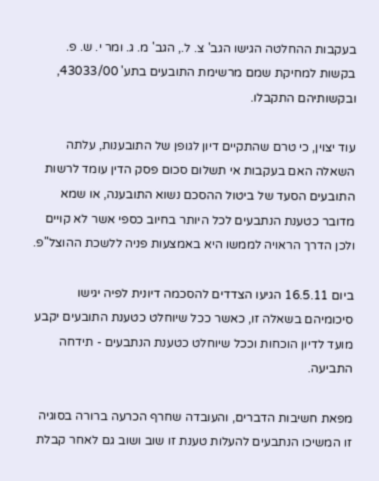בעקבות ההחלטה הגישו הגב' צ. ל., הגב' מ. ג. ומר י. ש. פ. בקשות למחיקת שמם מרשימת התובעים בתע' 43033/00, ובקשותיהם התקבלו.

עוד יצוין, כי טרם שהתקיים דיון לגופן של התובענות, עלתה השאלה האם בעקבות אי תשלום סכום פסק הדין עומד לרשות התובעים הסעד של ביטול ההסכם נשוא התובענה, או שמא מדובר כטענת הנתבעים לכל היותר בחיוב כספי אשר לא קויים ולכן הדרך הראויה לממשו היא באמצעות פניה ללשכת ההוצל"פ.

ביום 16.5.11 הגיעו הצדדים להסכמה דיונית לפיה יגישו סיכומיהם בשאלה זו, כאשר ככל שיוחלט כטענת התובעים יקבע מועד לדיון הוכחות וככל שיוחלט כטענת הנתבעים - תידחה התביעה.

מפאת חשיבות הדברים, והעובדה שחרף הכרעה ברורה בסוגיה זו המשיכו הנתבעים להעלות טענת זו שוב ושוב גם לאחר קבלת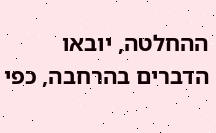ההחלטה, יובאו הדברים בהרחבה, כפי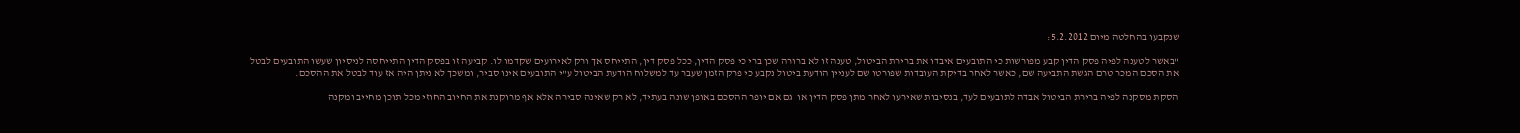שנקבעו בהחלטה מיום 5.2.2012:

"באשר לטענה לפיה פסק הדין קבע מפורשות כי התובעים איבדו את ברירת הביטול, טענה זו לא ברורה שכן ברי כי פסק הדין, ככל פסק דין, התייחס אך ורק לאירועים שקדמו לו. קביעה זו בפסק הדין התייחסה לניסיון שעשו התובעים לבטל את הסכם המכר טרם הגשת התביעה שם, כאשר לאחר בדיקת העובדות שפורטו שם לעניין הודעת ביטול נקבע כי פרק הזמן שעבר עד למשלוח הודעת הביטול ע"י התובעים אינו סביר, ומשכך לא ניתן היה אז עוד לבטל את ההסכם.

הסקת מסקנה לפיה ברירת הביטול אבדה לתובעים לעד, בנסיבות שאירעו לאחר מתן פסק הדין או  גם אם יופר ההסכם באופן שונה בעתיד, לא רק שאינה סבירה אלא אף מרוקנת את החיוב החוזי מכל תוכן מחייב ומקנה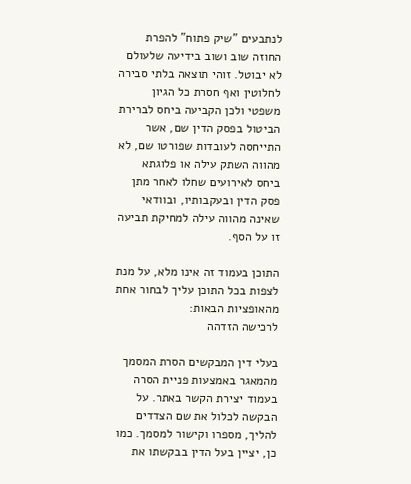לנתבעים "שיק פתוח" להפרת החוזה שוב ושוב בידיעה שלעולם לא יבוטל. זוהי תוצאה בלתי סבירה לחלוטין ואף חסרת כל הגיון משפטי ולכן הקביעה ביחס לברירת הביטול בפסק הדין שם, אשר התייחסה לעובדות שפורטו שם, לא מהווה השתק עילה או פלוגתא ביחס לאירועים שחלו לאחר מתן פסק הדין ובעקבותיו, ובוודאי שאינה מהווה עילה למחיקת תביעה זו על הסף.

התוכן בעמוד זה אינו מלא, על מנת לצפות בכל התוכן עליך לבחור אחת מהאופציות הבאות:
לרכישה הזדהה

בעלי דין המבקשים הסרת המסמך מהמאגר באמצעות פניית הסרה בעמוד יצירת הקשר באתר. על הבקשה לכלול את שם הצדדים להליך, מספרו וקישור למסמך. כמו כן, יציין בעל הדין בבקשתו את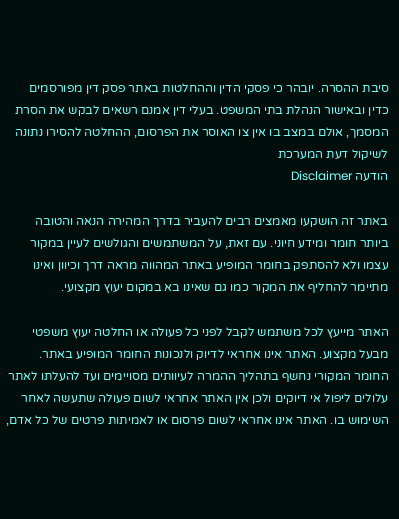סיבת ההסרה. יובהר כי פסקי הדין וההחלטות באתר פסק דין מפורסמים כדין ובאישור הנהלת בתי המשפט. בעלי דין אמנם רשאים לבקש את הסרת המסמך, אולם במצב בו אין צו האוסר את הפרסום, ההחלטה להסירו נתונה לשיקול דעת המערכת
הודעה Disclaimer

באתר זה הושקעו מאמצים רבים להעביר בדרך המהירה הנאה והטובה ביותר חומר ומידע חיוני. עם זאת, על המשתמשים והגולשים לעיין במקור עצמו ולא להסתפק בחומר המופיע באתר המהווה מראה דרך וכיוון ואינו מתיימר להחליף את המקור כמו גם שאינו בא במקום יעוץ מקצועי.

האתר מייעץ לכל משתמש לקבל לפני כל פעולה או החלטה יעוץ משפטי מבעל מקצוע. האתר אינו אחראי לדיוק ולנכונות החומר המופיע באתר. החומר המקורי נחשף בתהליך ההמרה לעיוותים מסויימים ועד להעלתו לאתר עלולים ליפול אי דיוקים ולכן אין האתר אחראי לשום פעולה שתעשה לאחר השימוש בו. האתר אינו אחראי לשום פרסום או לאמיתות פרטים של כל אדם,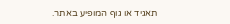תאגיד או גוף המופיע באתר.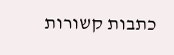כתבות קשורות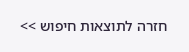חזרה לתוצאות חיפוש >>